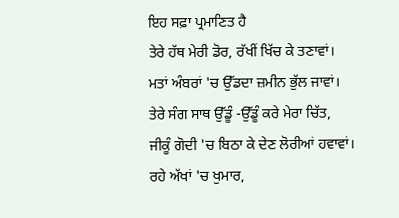ਇਹ ਸਫ਼ਾ ਪ੍ਰਮਾਣਿਤ ਹੈ
ਤੇਰੇ ਹੱਥ ਮੇਰੀ ਡੋਰ, ਰੱਖੀਂ ਖਿੱਚ ਕੇ ਤਣਾਵਾਂ।
ਮਤਾਂ ਅੰਬਰਾਂ 'ਚ ਉੱਡਦਾ ਜ਼ਮੀਨ ਭੁੱਲ ਜਾਵਾਂ।
ਤੇਰੇ ਸੰਗ ਸਾਥ ਉੱਡੂੰ -ਉੱਡੂੰ ਕਰੇ ਮੇਰਾ ਚਿੱਤ,
ਜੀਕੂੰ ਗੋਦੀ 'ਚ ਬਿਠਾ ਕੇ ਦੇਣ ਲੋਰੀਆਂ ਹਵਾਵਾਂ।
ਰਹੇ ਅੱਖਾਂ 'ਚ ਖੁਮਾਰ,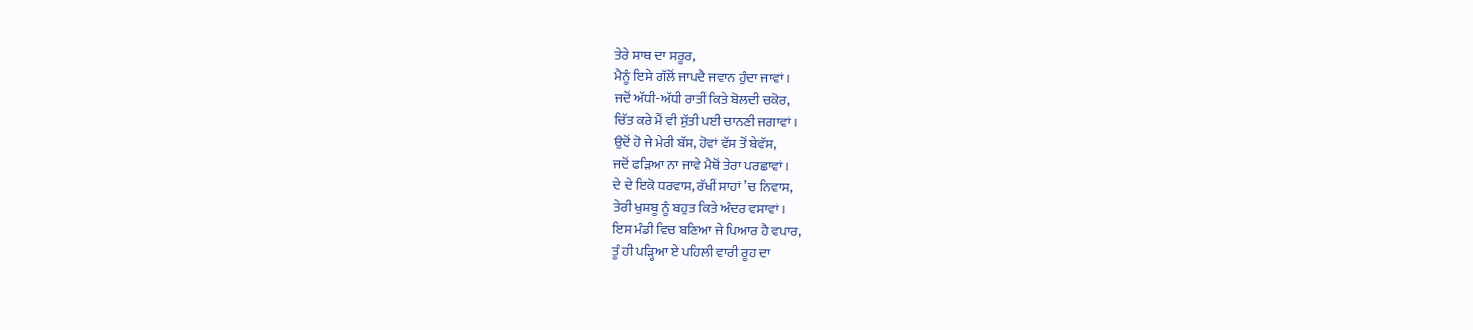ਤੇਰੇ ਸਾਥ ਦਾ ਸਰੂਰ,
ਮੈਨੂੰ ਇਸੇ ਗੱਲੋਂ ਜਾਪਦੈ ਜਵਾਨ ਹੁੰਦਾ ਜਾਵਾਂ।
ਜਦੋਂ ਅੱਧੀ-ਅੱਧੀ ਰਾਤੀਂ ਕਿਤੇ ਬੋਲਦੀ ਚਕੋਰ,
ਚਿੱਤ ਕਰੇ ਮੈਂ ਵੀ ਸੁੱਤੀ ਪਈ ਚਾਨਣੀ ਜਗਾਵਾਂ।
ਉਦੋਂ ਹੋ ਜੇ ਮੇਰੀ ਬੱਸ, ਹੋਵਾਂ ਵੱਸ ਤੋਂ ਬੇਵੱਸ,
ਜਦੋਂ ਫੜਿਆ ਨਾ ਜਾਵੇ ਮੈਥੋਂ ਤੇਰਾ ਪਰਛਾਵਾਂ।
ਦੇ ਦੇ ਇਕੋ ਧਰਵਾਸ, ਰੱਖੀਂ ਸਾਹਾਂ ’ਚ ਨਿਵਾਸ,
ਤੇਰੀ ਖੁਸ਼ਬੂ ਨੂੰ ਬਹੁਤ ਕਿਤੇ ਅੰਦਰ ਵਸਾਵਾਂ।
ਇਸ ਮੰਡੀ ਵਿਚ ਬਣਿਆ ਜੇ ਪਿਆਰ ਹੈ ਵਪਾਰ,
ਤੂੰ ਹੀ ਪੜ੍ਹਿਆ ਏ ਪਹਿਲੀ ਵਾਰੀ ਰੂਹ ਦਾ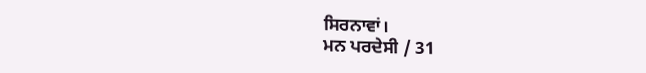ਸਿਰਨਾਵਾਂ।
ਮਨ ਪਰਦੇਸੀ / 31